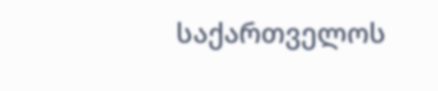საქართველოს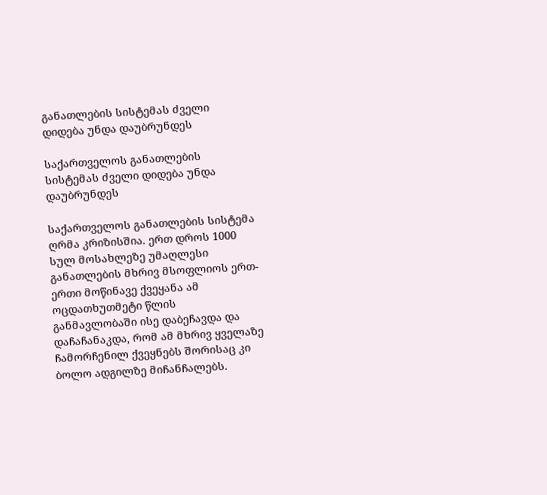განათლების სისტემას ძველი დიდება უნდა დაუბრუნდეს

საქართველოს განათლების სისტემას ძველი დიდება უნდა დაუბრუნდეს

საქართველოს განათლების სისტემა ღრმა კრიზისშია. ერთ დროს 1000 სულ მოსახლეზე უმაღლესი განათლების მხრივ მსოფლიოს ერთ-ერთი მოწინავე ქვეყანა ამ ოცდათხუთმეტი წლის განმავლობაში ისე დაბეჩავდა და დაჩაჩანაკდა, რომ ამ მხრივ ყველაზე ჩამორჩენილ ქვეყნებს შორისაც კი ბოლო ადგილზე მიჩანჩალებს.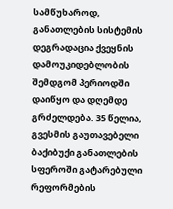სამწუხაროდ, განათლების სისტემის დეგრადაცია ქვეყნის დამოუკიდებლობის შემდგომ პერიოდში დაიწყო და დღემდე გრძელდება. 35 წელია, გვესმის გაუთავებელი ბაქიბუქი განათლების სფეროში გატარებული რეფორმების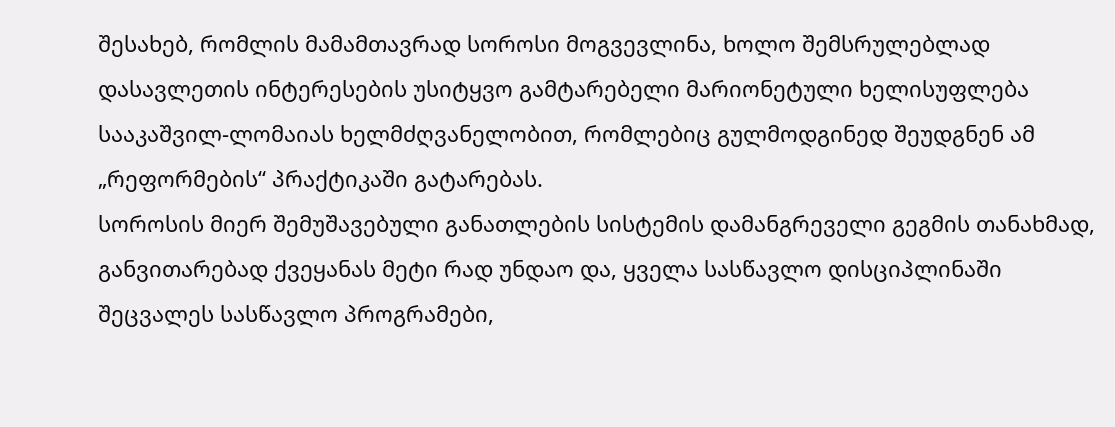შესახებ, რომლის მამამთავრად სოროსი მოგვევლინა, ხოლო შემსრულებლად დასავლეთის ინტერესების უსიტყვო გამტარებელი მარიონეტული ხელისუფლება სააკაშვილ-ლომაიას ხელმძღვანელობით, რომლებიც გულმოდგინედ შეუდგნენ ამ „რეფორმების“ პრაქტიკაში გატარებას.
სოროსის მიერ შემუშავებული განათლების სისტემის დამანგრეველი გეგმის თანახმად, განვითარებად ქვეყანას მეტი რად უნდაო და, ყველა სასწავლო დისციპლინაში შეცვალეს სასწავლო პროგრამები,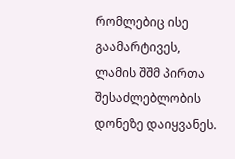რომლებიც ისე გაამარტივეს, ლამის შშმ პირთა შესაძლებლობის დონეზე დაიყვანეს.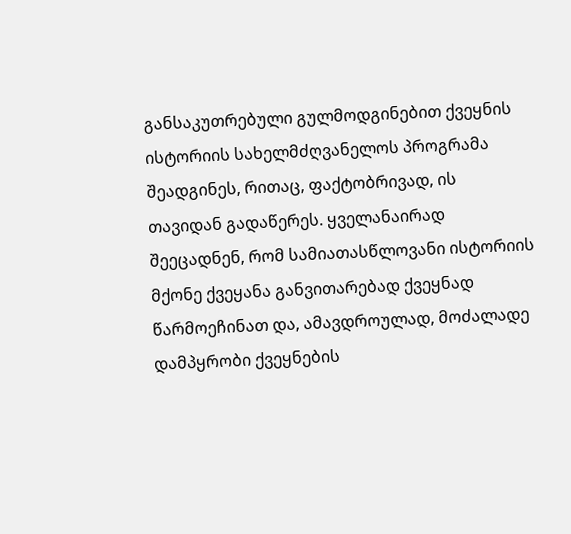განსაკუთრებული გულმოდგინებით ქვეყნის ისტორიის სახელმძღვანელოს პროგრამა შეადგინეს, რითაც, ფაქტობრივად, ის თავიდან გადაწერეს. ყველანაირად შეეცადნენ, რომ სამიათასწლოვანი ისტორიის მქონე ქვეყანა განვითარებად ქვეყნად წარმოეჩინათ და, ამავდროულად, მოძალადე დამპყრობი ქვეყნების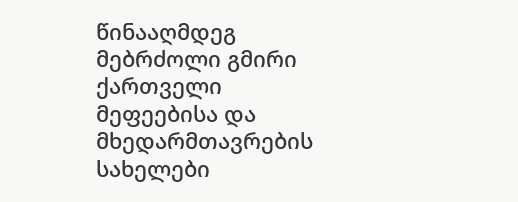წინააღმდეგ მებრძოლი გმირი ქართველი მეფეებისა და მხედარმთავრების სახელები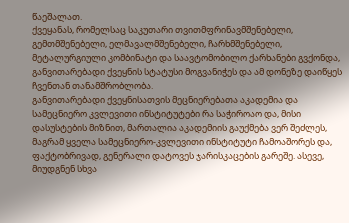წაეშალათ.
ქვეყანას, რომელსაც საკუთარი თვითმფრინავმშენებელი, გემთმშენებელი, ელმავალმშენებელი, ჩარხმშენებელი, მეტალურგიული კომბინატი და საავტომობილო ქარხანები გვქონდა, განვითარებადი ქვეყნის სტატუსი მოგვანიჭეს და ამ დონეზე დაიწყეს ჩვენთან თანამშრობლობა.
განვითარებადი ქვეყნისათვის მეცნიერებათა აკადემია და სამეცნიერო კვლევითი ინსტიტუტები რა საჭიროაო და, მისი დასუსტების მიზნით, მართალია აკადემიის გაუქმება ვერ შეძლეს, მაგრამ ყველა სამეცნიერო-კვლევითი ინსტიტუტი ჩამოაშორეს და, ფაქტობრივად, გენერალი დატოვეს ჯარისკაცების გარეშე. ასევე, მიუდგნენ სხვა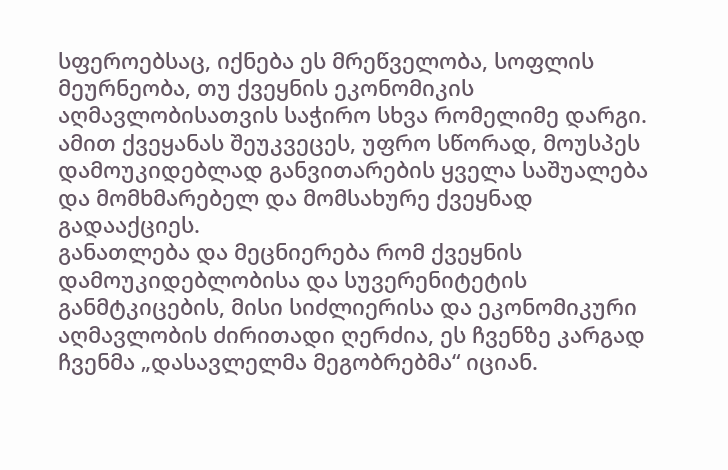სფეროებსაც, იქნება ეს მრეწველობა, სოფლის მეურნეობა, თუ ქვეყნის ეკონომიკის აღმავლობისათვის საჭირო სხვა რომელიმე დარგი. ამით ქვეყანას შეუკვეცეს, უფრო სწორად, მოუსპეს დამოუკიდებლად განვითარების ყველა საშუალება და მომხმარებელ და მომსახურე ქვეყნად გადააქციეს.
განათლება და მეცნიერება რომ ქვეყნის დამოუკიდებლობისა და სუვერენიტეტის განმტკიცების, მისი სიძლიერისა და ეკონომიკური აღმავლობის ძირითადი ღერძია, ეს ჩვენზე კარგად ჩვენმა „დასავლელმა მეგობრებმა“ იციან.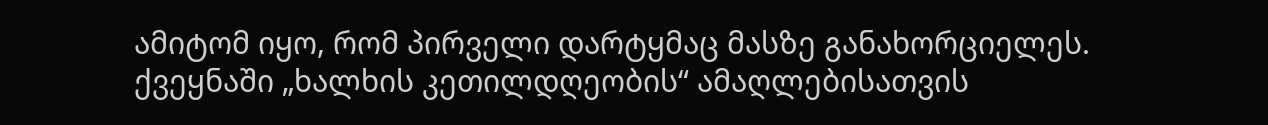ამიტომ იყო, რომ პირველი დარტყმაც მასზე განახორციელეს.
ქვეყნაში „ხალხის კეთილდღეობის“ ამაღლებისათვის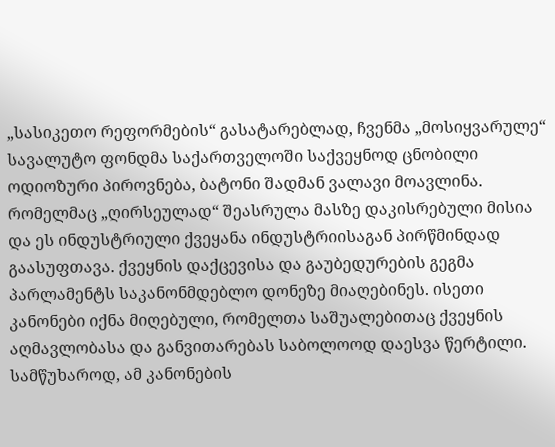„სასიკეთო რეფორმების“ გასატარებლად, ჩვენმა „მოსიყვარულე“ სავალუტო ფონდმა საქართველოში საქვეყნოდ ცნობილი ოდიოზური პიროვნება, ბატონი შადმან ვალავი მოავლინა. რომელმაც „ღირსეულად“ შეასრულა მასზე დაკისრებული მისია და ეს ინდუსტრიული ქვეყანა ინდუსტრიისაგან პირწმინდად გაასუფთავა. ქვეყნის დაქცევისა და გაუბედურების გეგმა პარლამენტს საკანონმდებლო დონეზე მიაღებინეს. ისეთი კანონები იქნა მიღებული, რომელთა საშუალებითაც ქვეყნის აღმავლობასა და განვითარებას საბოლოოდ დაესვა წერტილი. სამწუხაროდ, ამ კანონების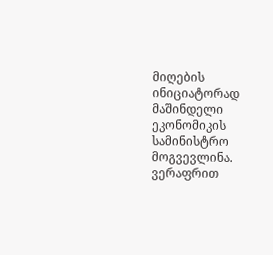მიღების ინიციატორად მაშინდელი ეკონომიკის სამინისტრო მოგვევლინა.
ვერაფრით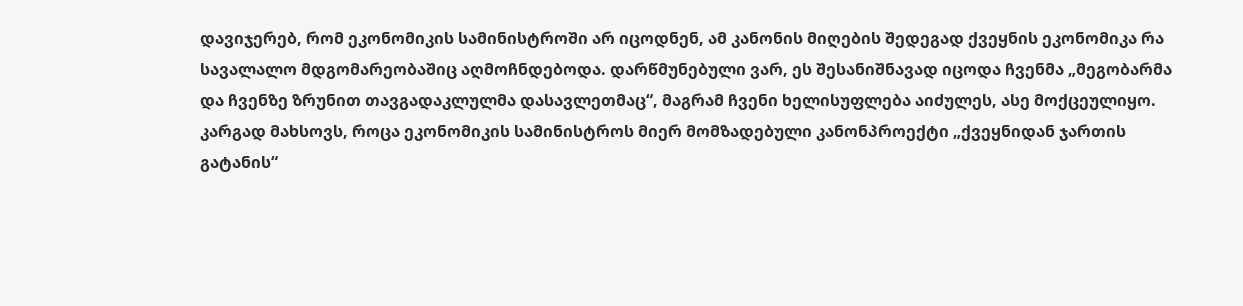დავიჯერებ, რომ ეკონომიკის სამინისტროში არ იცოდნენ, ამ კანონის მიღების შედეგად ქვეყნის ეკონომიკა რა სავალალო მდგომარეობაშიც აღმოჩნდებოდა. დარწმუნებული ვარ, ეს შესანიშნავად იცოდა ჩვენმა „მეგობარმა და ჩვენზე ზრუნით თავგადაკლულმა დასავლეთმაც“, მაგრამ ჩვენი ხელისუფლება აიძულეს, ასე მოქცეულიყო.
კარგად მახსოვს, როცა ეკონომიკის სამინისტროს მიერ მომზადებული კანონპროექტი „ქვეყნიდან ჯართის გატანის“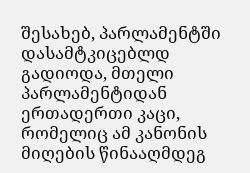შესახებ, პარლამენტში დასამტკიცებლდ გადიოდა, მთელი პარლამენტიდან ერთადერთი კაცი, რომელიც ამ კანონის მიღების წინააღმდეგ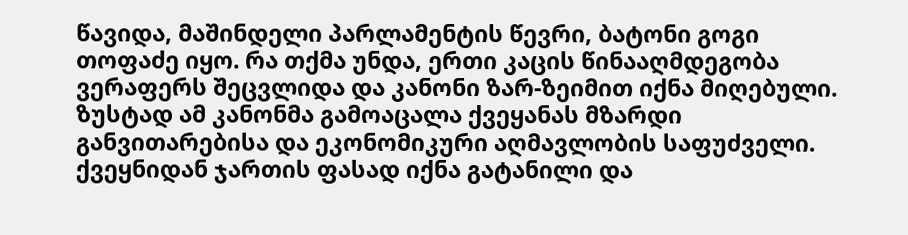წავიდა, მაშინდელი პარლამენტის წევრი, ბატონი გოგი თოფაძე იყო. რა თქმა უნდა, ერთი კაცის წინააღმდეგობა ვერაფერს შეცვლიდა და კანონი ზარ-ზეიმით იქნა მიღებული. ზუსტად ამ კანონმა გამოაცალა ქვეყანას მზარდი განვითარებისა და ეკონომიკური აღმავლობის საფუძველი. ქვეყნიდან ჯართის ფასად იქნა გატანილი და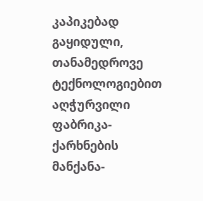კაპიკებად გაყიდული, თანამედროვე ტექნოლოგიებით აღჭურვილი ფაბრიკა-ქარხნების მანქანა-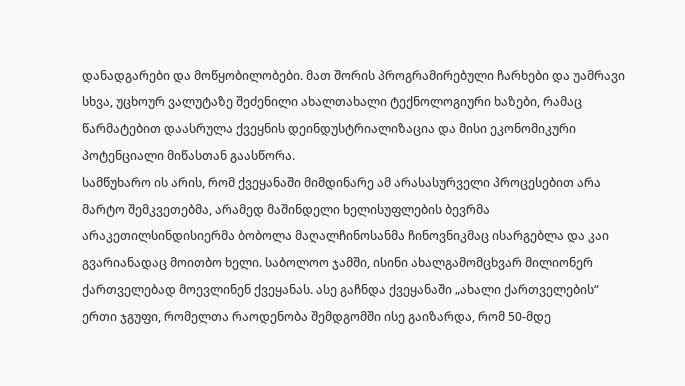დანადგარები და მოწყობილობები. მათ შორის პროგრამირებული ჩარხები და უამრავი სხვა, უცხოურ ვალუტაზე შეძენილი ახალთახალი ტექნოლოგიური ხაზები, რამაც წარმატებით დაასრულა ქვეყნის დეინდუსტრიალიზაცია და მისი ეკონომიკური პოტენციალი მიწასთან გაასწორა.
სამწუხარო ის არის, რომ ქვეყანაში მიმდინარე ამ არასასურველი პროცესებით არა მარტო შემკვეთებმა, არამედ მაშინდელი ხელისუფლების ბევრმა არაკეთილსინდისიერმა ბობოლა მაღალჩინოსანმა ჩინოვნიკმაც ისარგებლა და კაი გვარიანადაც მოითბო ხელი. საბოლოო ჯამში, ისინი ახალგამომცხვარ მილიონერ ქართველებად მოევლინენ ქვეყანას. ასე გაჩნდა ქვეყანაში „ახალი ქართველების“ ერთი ჯგუფი, რომელთა რაოდენობა შემდგომში ისე გაიზარდა, რომ 50-მდე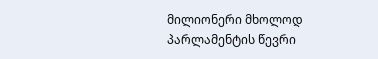მილიონერი მხოლოდ პარლამენტის წევრი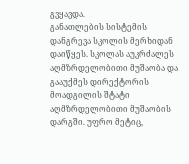გვყავდა.
განათლების სისტემის დანგრევა სკოლის მერხიდან დაიწყეს. სკოლას აუკრძალეს აღმზრდელობითი მუშაობა და გააუქმეს დირექტორის მოადგილის შტატი აღმზრდელობითი მუშაობის დარგში. უფრო მეტიც,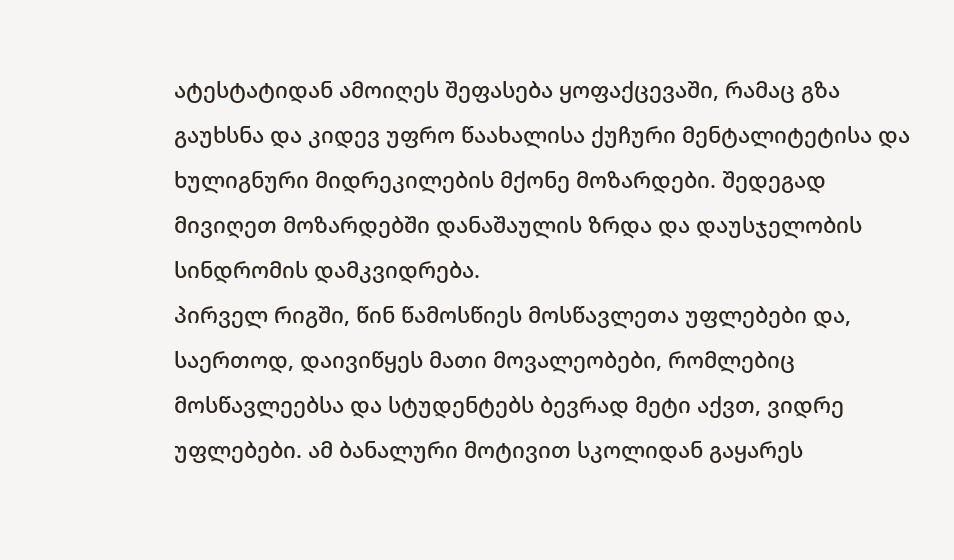ატესტატიდან ამოიღეს შეფასება ყოფაქცევაში, რამაც გზა გაუხსნა და კიდევ უფრო წაახალისა ქუჩური მენტალიტეტისა და ხულიგნური მიდრეკილების მქონე მოზარდები. შედეგად მივიღეთ მოზარდებში დანაშაულის ზრდა და დაუსჯელობის სინდრომის დამკვიდრება.
პირველ რიგში, წინ წამოსწიეს მოსწავლეთა უფლებები და, საერთოდ, დაივიწყეს მათი მოვალეობები, რომლებიც მოსწავლეებსა და სტუდენტებს ბევრად მეტი აქვთ, ვიდრე უფლებები. ამ ბანალური მოტივით სკოლიდან გაყარეს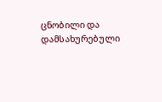ცნობილი და დამსახურებული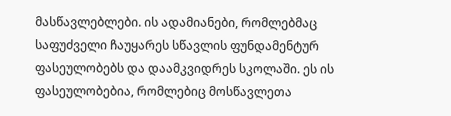მასწავლებლები. ის ადამიანები, რომლებმაც საფუძველი ჩაუყარეს სწავლის ფუნდამენტურ ფასეულობებს და დაამკვიდრეს სკოლაში. ეს ის ფასეულობებია, რომლებიც მოსწავლეთა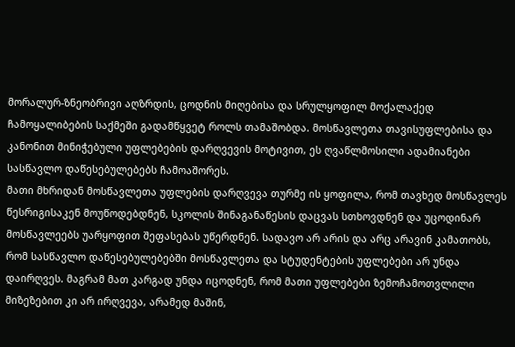მორალურ-ზნეობრივი აღზრდის, ცოდნის მიღებისა და სრულყოფილ მოქალაქედ ჩამოყალიბების საქმეში გადამწყვეტ როლს თამაშობდა. მოსწავლეთა თავისუფლებისა და კანონით მინიჭებული უფლებების დარღვევის მოტივით, ეს ღვაწლმოსილი ადამიანები სასწავლო დაწესებულებებს ჩამოაშორეს.
მათი მხრიდან მოსწავლეთა უფლების დარღვევა თურმე ის ყოფილა, რომ თავხედ მოსწავლეს წესრიგისაკენ მოუწოდებდნენ, სკოლის შინაგანაწესის დაცვას სთხოვდნენ და უცოდინარ მოსწავლეებს უარყოფით შეფასებას უწერდნენ. სადავო არ არის და არც არავინ კამათობს, რომ სასწავლო დაწესებულებებში მოსწავლეთა და სტუდენტების უფლებები არ უნდა დაირღვეს. მაგრამ მათ კარგად უნდა იცოდნენ, რომ მათი უფლებები ზემოჩამოთვლილი მიზეზებით კი არ ირღვევა, არამედ მაშინ,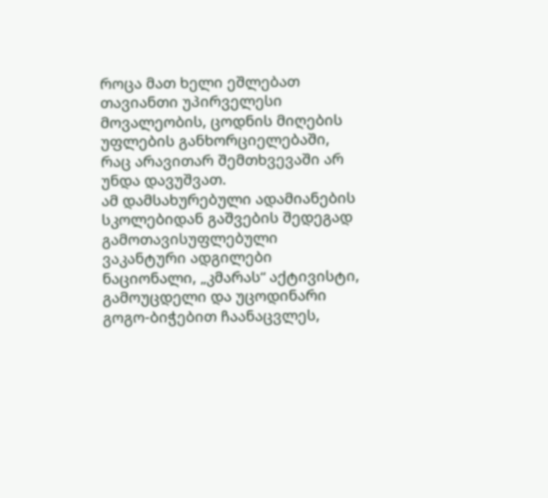როცა მათ ხელი ეშლებათ თავიანთი უპირველესი მოვალეობის, ცოდნის მიღების უფლების განხორციელებაში, რაც არავითარ შემთხვევაში არ უნდა დავუშვათ.
ამ დამსახურებული ადამიანების სკოლებიდან გაშვების შედეგად გამოთავისუფლებული ვაკანტური ადგილები ნაციონალი, „კმარას“ აქტივისტი, გამოუცდელი და უცოდინარი გოგო-ბიჭებით ჩაანაცვლეს,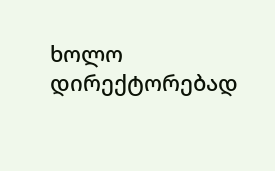ხოლო დირექტორებად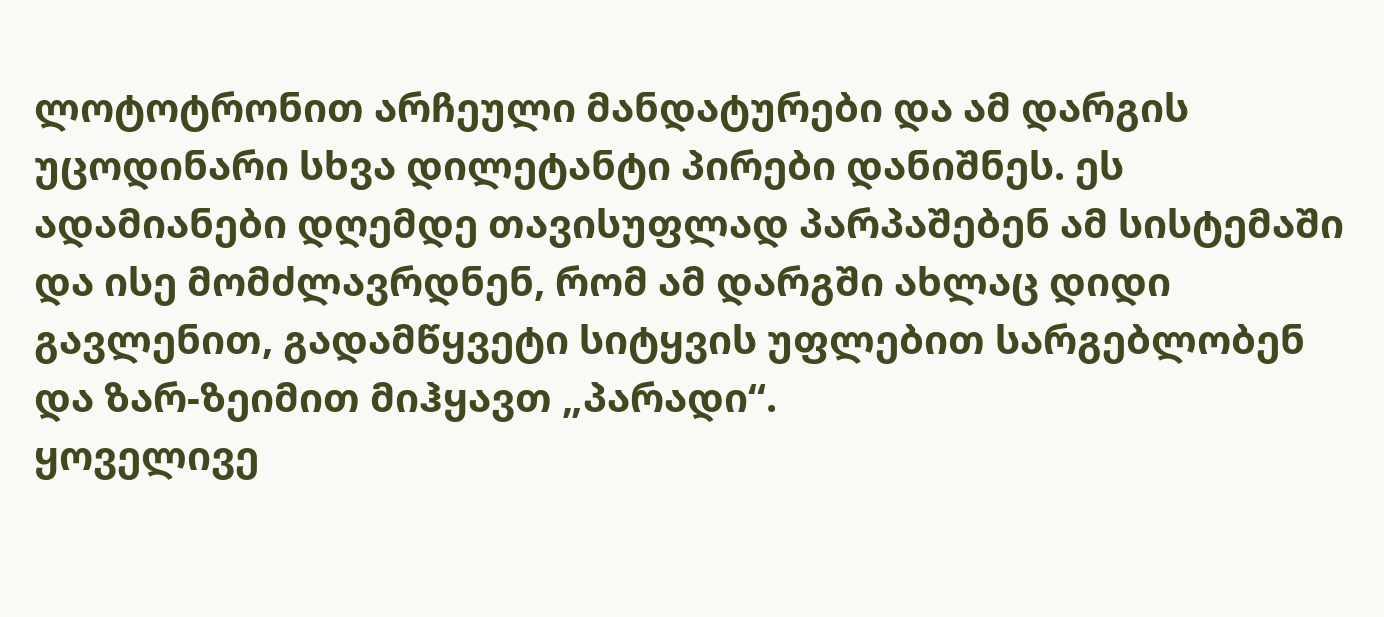ლოტოტრონით არჩეული მანდატურები და ამ დარგის უცოდინარი სხვა დილეტანტი პირები დანიშნეს. ეს ადამიანები დღემდე თავისუფლად პარპაშებენ ამ სისტემაში და ისე მომძლავრდნენ, რომ ამ დარგში ახლაც დიდი გავლენით, გადამწყვეტი სიტყვის უფლებით სარგებლობენ და ზარ-ზეიმით მიჰყავთ „პარადი“.
ყოველივე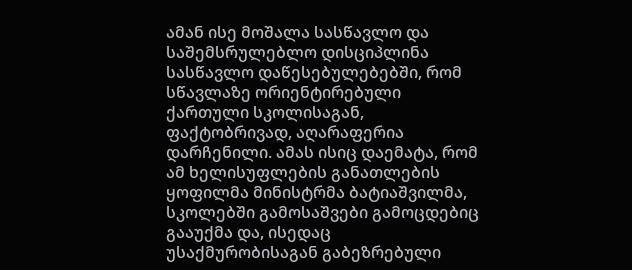ამან ისე მოშალა სასწავლო და საშემსრულებლო დისციპლინა სასწავლო დაწესებულებებში, რომ სწავლაზე ორიენტირებული ქართული სკოლისაგან, ფაქტობრივად, აღარაფერია დარჩენილი. ამას ისიც დაემატა, რომ ამ ხელისუფლების განათლების ყოფილმა მინისტრმა ბატიაშვილმა, სკოლებში გამოსაშვები გამოცდებიც გააუქმა და, ისედაც უსაქმურობისაგან გაბეზრებული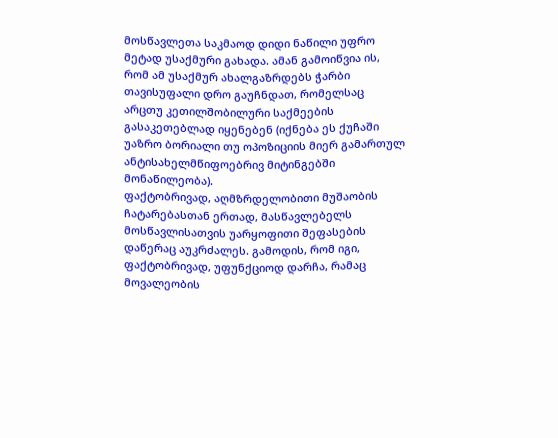მოსწავლეთა საკმაოდ დიდი ნაწილი უფრო მეტად უსაქმური გახადა. ამან გამოიწვია ის, რომ ამ უსაქმურ ახალგაზრდებს ჭარბი თავისუფალი დრო გაუჩნდათ, რომელსაც არცთუ კეთილშობილური საქმეების გასაკეთებლად იყენებენ (იქნება ეს ქუჩაში უაზრო ბორიალი თუ ოპოზიციის მიერ გამართულ ანტისახელმწიფოებრივ მიტინგებში მონაწილეობა).
ფაქტობრივად, აღმზრდელობითი მუშაობის ჩატარებასთან ერთად, მასწავლებელს მოსწავლისათვის უარყოფითი შეფასების დაწერაც აუკრძალეს. გამოდის, რომ იგი, ფაქტობრივად, უფუნქციოდ დარჩა, რამაც მოვალეობის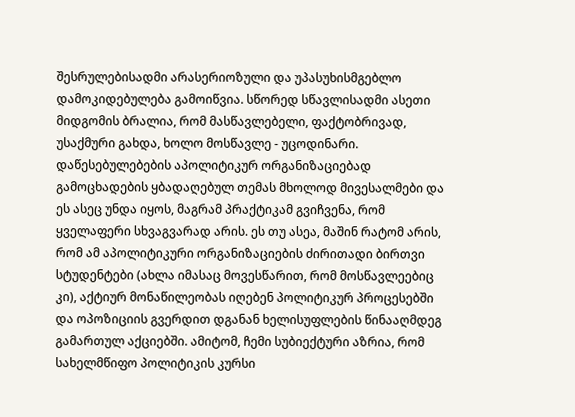შესრულებისადმი არასერიოზული და უპასუხისმგებლო დამოკიდებულება გამოიწვია. სწორედ სწავლისადმი ასეთი მიდგომის ბრალია, რომ მასწავლებელი, ფაქტობრივად, უსაქმური გახდა, ხოლო მოსწავლე - უცოდინარი.
დაწესებულებების აპოლიტიკურ ორგანიზაციებად გამოცხადების ყბადაღებულ თემას მხოლოდ მივესალმები და ეს ასეც უნდა იყოს, მაგრამ პრაქტიკამ გვიჩვენა, რომ ყველაფერი სხვაგვარად არის. ეს თუ ასეა, მაშინ რატომ არის, რომ ამ აპოლიტიკური ორგანიზაციების ძირითადი ბირთვი სტუდენტები (ახლა იმასაც მოვესწარით, რომ მოსწავლეებიც კი), აქტიურ მონაწილეობას იღებენ პოლიტიკურ პროცესებში და ოპოზიციის გვერდით დგანან ხელისუფლების წინააღმდეგ გამართულ აქციებში. ამიტომ, ჩემი სუბიექტური აზრია, რომ სახელმწიფო პოლიტიკის კურსი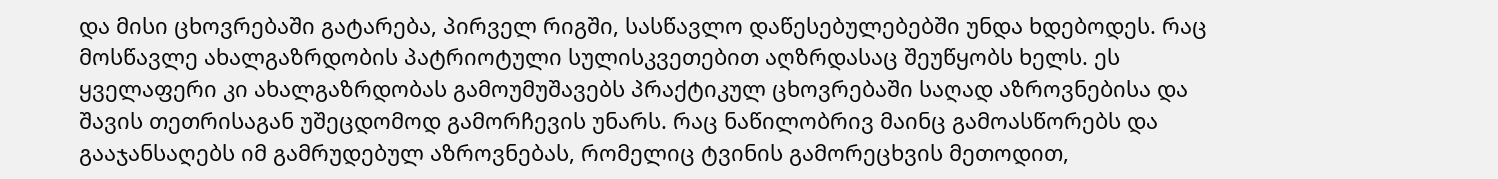და მისი ცხოვრებაში გატარება, პირველ რიგში, სასწავლო დაწესებულებებში უნდა ხდებოდეს. რაც მოსწავლე ახალგაზრდობის პატრიოტული სულისკვეთებით აღზრდასაც შეუწყობს ხელს. ეს ყველაფერი კი ახალგაზრდობას გამოუმუშავებს პრაქტიკულ ცხოვრებაში საღად აზროვნებისა და შავის თეთრისაგან უშეცდომოდ გამორჩევის უნარს. რაც ნაწილობრივ მაინც გამოასწორებს და გააჯანსაღებს იმ გამრუდებულ აზროვნებას, რომელიც ტვინის გამორეცხვის მეთოდით,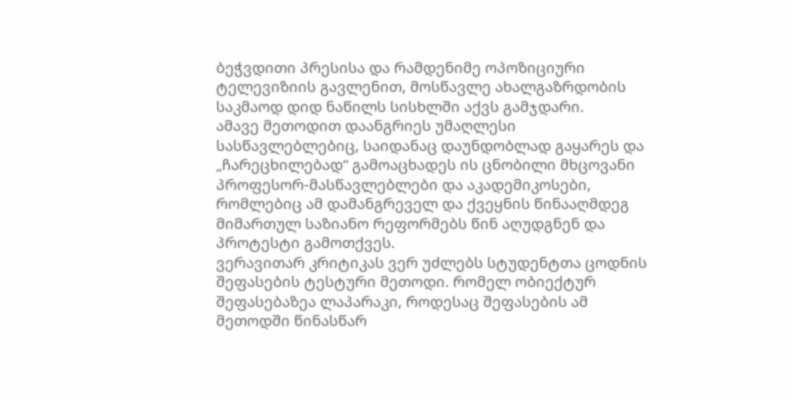ბეჭვდითი პრესისა და რამდენიმე ოპოზიციური ტელევიზიის გავლენით, მოსწავლე ახალგაზრდობის საკმაოდ დიდ ნაწილს სისხლში აქვს გამჯდარი.
ამავე მეთოდით დაანგრიეს უმაღლესი სასწავლებლებიც, საიდანაც დაუნდობლად გაყარეს და „ჩარეცხილებად“ გამოაცხადეს ის ცნობილი მხცოვანი პროფესორ-მასწავლებლები და აკადემიკოსები, რომლებიც ამ დამანგრეველ და ქვეყნის წინააღმდეგ მიმართულ საზიანო რეფორმებს წინ აღუდგნენ და პროტესტი გამოთქვეს.
ვერავითარ კრიტიკას ვერ უძლებს სტუდენტთა ცოდნის შეფასების ტესტური მეთოდი. რომელ ობიექტურ შეფასებაზეა ლაპარაკი, როდესაც შეფასების ამ მეთოდში წინასწარ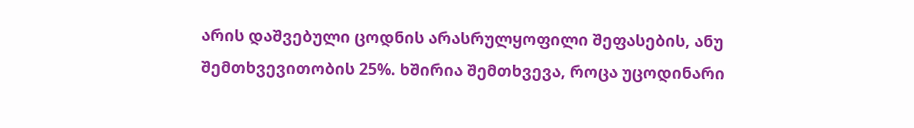არის დაშვებული ცოდნის არასრულყოფილი შეფასების, ანუ შემთხვევითობის 25%. ხშირია შემთხვევა, როცა უცოდინარი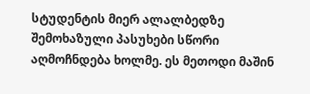სტუდენტის მიერ ალალბედზე შემოხაზული პასუხები სწორი აღმოჩნდება ხოლმე. ეს მეთოდი მაშინ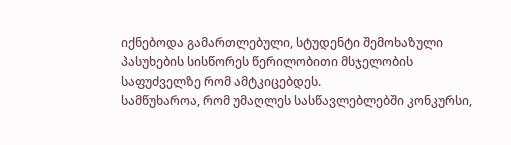იქნებოდა გამართლებული, სტუდენტი შემოხაზული პასუხების სისწორეს წერილობითი მსჯელობის საფუძველზე რომ ამტკიცებდეს.
სამწუხაროა, რომ უმაღლეს სასწავლებლებში კონკურსი,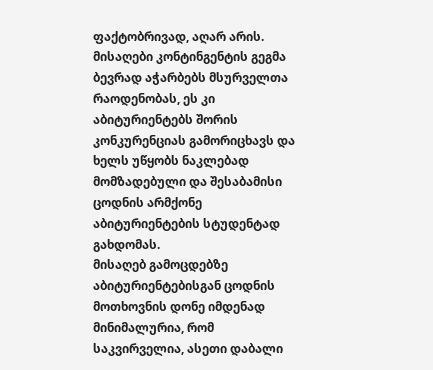ფაქტობრივად, აღარ არის. მისაღები კონტინგენტის გეგმა ბევრად აჭარბებს მსურველთა რაოდენობას, ეს კი აბიტურიენტებს შორის კონკურენციას გამორიცხავს და ხელს უწყობს ნაკლებად მომზადებული და შესაბამისი ცოდნის არმქონე აბიტურიენტების სტუდენტად გახდომას.
მისაღებ გამოცდებზე აბიტურიენტებისგან ცოდნის მოთხოვნის დონე იმდენად მინიმალურია, რომ საკვირველია, ასეთი დაბალი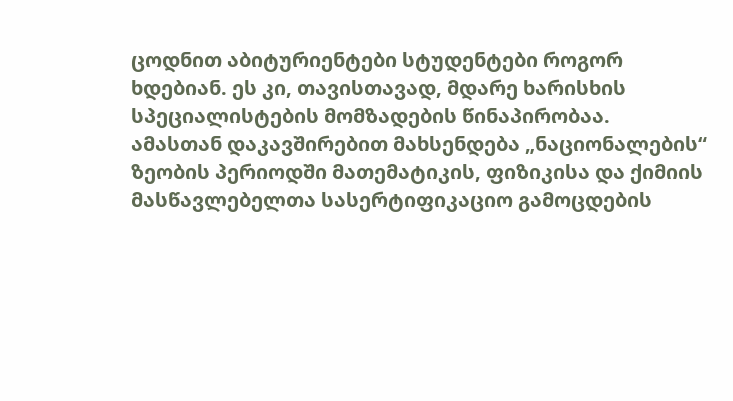ცოდნით აბიტურიენტები სტუდენტები როგორ ხდებიან. ეს კი, თავისთავად, მდარე ხარისხის სპეციალისტების მომზადების წინაპირობაა.
ამასთან დაკავშირებით მახსენდება „ნაციონალების“ ზეობის პერიოდში მათემატიკის, ფიზიკისა და ქიმიის მასწავლებელთა სასერტიფიკაციო გამოცდების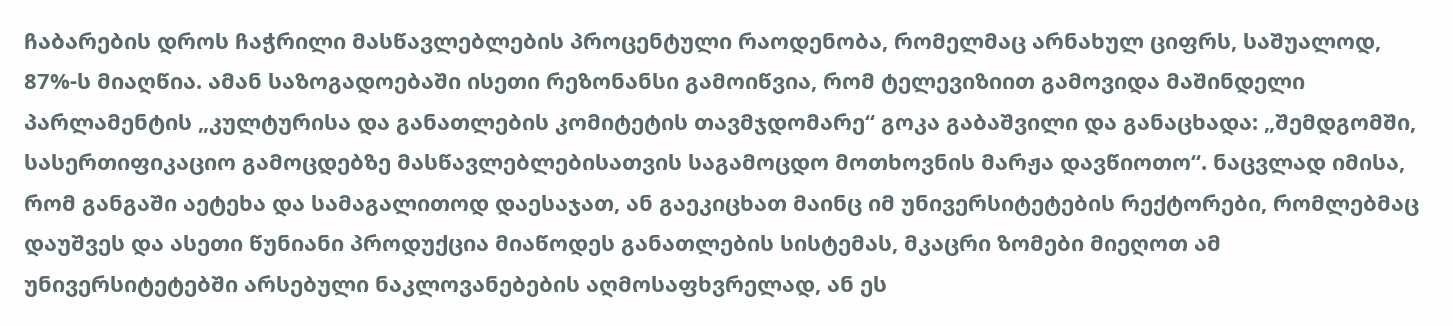ჩაბარების დროს ჩაჭრილი მასწავლებლების პროცენტული რაოდენობა, რომელმაც არნახულ ციფრს, საშუალოდ, 87%-ს მიაღწია. ამან საზოგადოებაში ისეთი რეზონანსი გამოიწვია, რომ ტელევიზიით გამოვიდა მაშინდელი პარლამენტის „კულტურისა და განათლების კომიტეტის თავმჯდომარე“ გოკა გაბაშვილი და განაცხადა: „შემდგომში, სასერთიფიკაციო გამოცდებზე მასწავლებლებისათვის საგამოცდო მოთხოვნის მარჟა დავწიოთო“. ნაცვლად იმისა, რომ განგაში აეტეხა და სამაგალითოდ დაესაჯათ, ან გაეკიცხათ მაინც იმ უნივერსიტეტების რექტორები, რომლებმაც დაუშვეს და ასეთი წუნიანი პროდუქცია მიაწოდეს განათლების სისტემას, მკაცრი ზომები მიეღოთ ამ უნივერსიტეტებში არსებული ნაკლოვანებების აღმოსაფხვრელად, ან ეს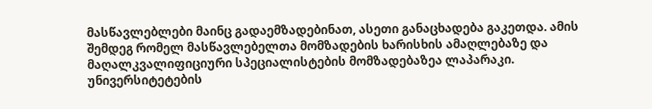მასწავლებლები მაინც გადაემზადებინათ, ასეთი განაცხადება გაკეთდა. ამის შემდეგ რომელ მასწავლებელთა მომზადების ხარისხის ამაღლებაზე და მაღალკვალიფიციური სპეციალისტების მომზადებაზეა ლაპარაკი.
უნივერსიტეტების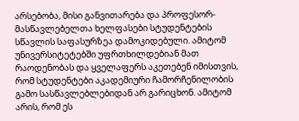არსებობა, მისი განვითარება და პროფესორ-მასწავლებელთა ხელფასები სტუდენტების სწავლის საფასურზეა დამოკიდებული. ამიტომ უნივერსიტეტებში უფრთხილდებიან მათ რაოდენობას და ყველაფერს აკეთებენ იმისთვის, რომ სტუდენტები აკადემიური ჩამორჩენილობის გამო სასწავლებლებიდან არ გარიცხონ. ამიტომ არის, რომ ეს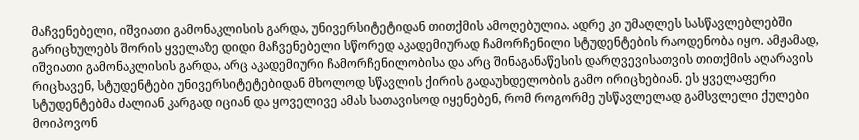მაჩვენებელი, იშვიათი გამონაკლისის გარდა, უნივერსიტეტიდან თითქმის ამოღებულია. ადრე კი უმაღლეს სასწავლებლებში გარიცხულებს შორის ყველაზე დიდი მაჩვენებელი სწორედ აკადემიურად ჩამორჩენილი სტუდენტების რაოდენობა იყო. ამჟამად, იშვიათი გამონაკლისის გარდა, არც აკადემიური ჩამორჩენილობისა და არც შინაგანაწესის დარღვევისათვის თითქმის აღარავის რიცხავენ, სტუდენტები უნივერსიტეტებიდან მხოლოდ სწავლის ქირის გადაუხდელობის გამო ირიცხებიან. ეს ყველაფერი სტუდენტებმა ძალიან კარგად იციან და ყოველივე ამას სათავისოდ იყენებენ, რომ როგორმე უსწავლელად გამსვლელი ქულები მოიპოვონ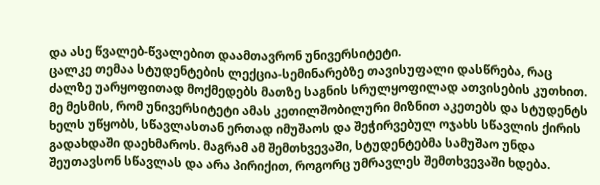და ასე წვალებ-წვალებით დაამთავრონ უნივერსიტეტი.
ცალკე თემაა სტუდენტების ლექცია-სემინარებზე თავისუფალი დასწრება, რაც ძალზე უარყოფითად მოქმედებს მათზე საგნის სრულყოფილად ათვისების კუთხით. მე მესმის, რომ უნივერსიტეტი ამას კეთილშობილური მიზნით აკეთებს და სტუდენტს ხელს უწყობს, სწავლასთან ერთად იმუშაოს და შეჭირვებულ ოჯახს სწავლის ქირის გადახდაში დაეხმაროს. მაგრამ ამ შემთხვევაში, სტუდენტებმა სამუშაო უნდა შეუთავსონ სწავლას და არა პირიქით, როგორც უმრავლეს შემთხვევაში ხდება.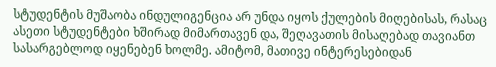სტუდენტის მუშაობა ინდულიგენცია არ უნდა იყოს ქულების მიღებისას, რასაც ასეთი სტუდენტები ხშირად მიმართავენ და, შეღავათის მისაღებად თავიანთ სასარგებლოდ იყენებენ ხოლმე. ამიტომ, მათივე ინტერესებიდან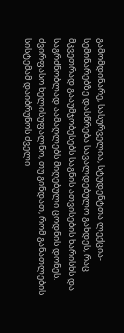გამომდინარე, სასურველია, სტუდენტთა ლექცია-სემინარებზე დასწრება სავალდებულო გახდეს, რაც მკვეთრად გააუმჯობესებს საგნის ათვისების ხარისხს და საგრძნობლად აამაღლებს მიღებული ცოდნის დონეს.
ძვირფასო ხელისუფალნო, თუ გინდათ, რომ განათლების სისტემამ დაიბრუნოს ძველი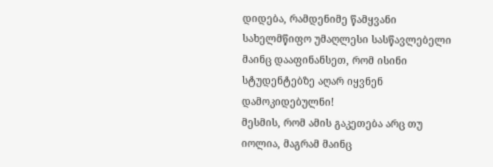დიდება, რამდენიმე წამყვანი სახელმწიფო უმაღლესი სასწავლებელი მაინც დააფინანსეთ, რომ ისინი სტუდენტებზე აღარ იყვნენ დამოკიდებულნი!
მესმის, რომ ამის გაკეთება არც თუ იოლია, მაგრამ მაინც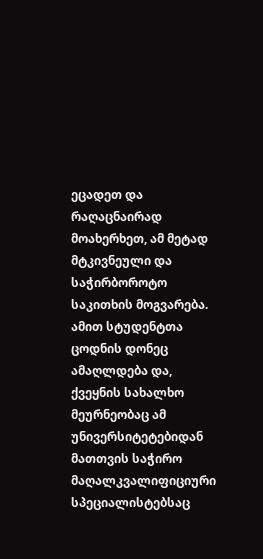ეცადეთ და რაღაცნაირად მოახერხეთ, ამ მეტად მტკივნეული და საჭირბოროტო საკითხის მოგვარება. ამით სტუდენტთა ცოდნის დონეც ამაღლდება და, ქვეყნის სახალხო მეურნეობაც ამ უნივერსიტეტებიდან მათთვის საჭირო მაღალკვალიფიციური სპეციალისტებსაც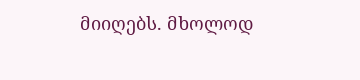მიიღებს. მხოლოდ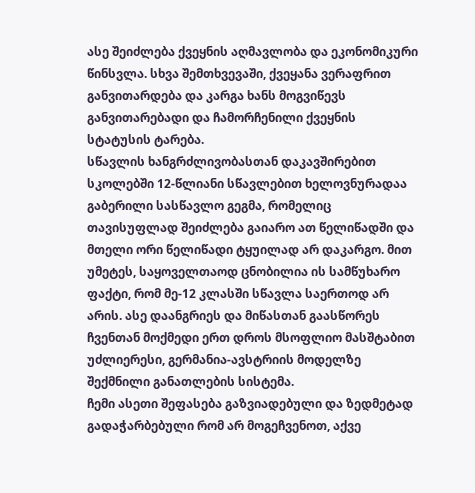ასე შეიძლება ქვეყნის აღმავლობა და ეკონომიკური წინსვლა. სხვა შემთხვევაში, ქვეყანა ვერაფრით განვითარდება და კარგა ხანს მოგვიწევს განვითარებადი და ჩამორჩენილი ქვეყნის სტატუსის ტარება.
სწავლის ხანგრძლივობასთან დაკავშირებით სკოლებში 12-წლიანი სწავლებით ხელოვნურადაა გაბერილი სასწავლო გეგმა, რომელიც თავისუფლად შეიძლება გაიარო ათ წელიწადში და მთელი ორი წელიწადი ტყუილად არ დაკარგო. მით უმეტეს, საყოველთაოდ ცნობილია ის სამწუხარო ფაქტი, რომ მე-12 კლასში სწავლა საერთოდ არ არის. ასე დაანგრიეს და მიწასთან გაასწორეს ჩვენთან მოქმედი ერთ დროს მსოფლიო მასშტაბით უძლიერესი, გერმანია-ავსტრიის მოდელზე შექმნილი განათლების სისტემა.
ჩემი ასეთი შეფასება გაზვიადებული და ზედმეტად გადაჭარბებული რომ არ მოგეჩვენოთ, აქვე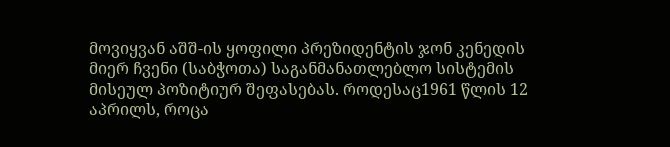მოვიყვან აშშ-ის ყოფილი პრეზიდენტის ჯონ კენედის მიერ ჩვენი (საბჭოთა) საგანმანათლებლო სისტემის მისეულ პოზიტიურ შეფასებას. როდესაც1961 წლის 12 აპრილს, როცა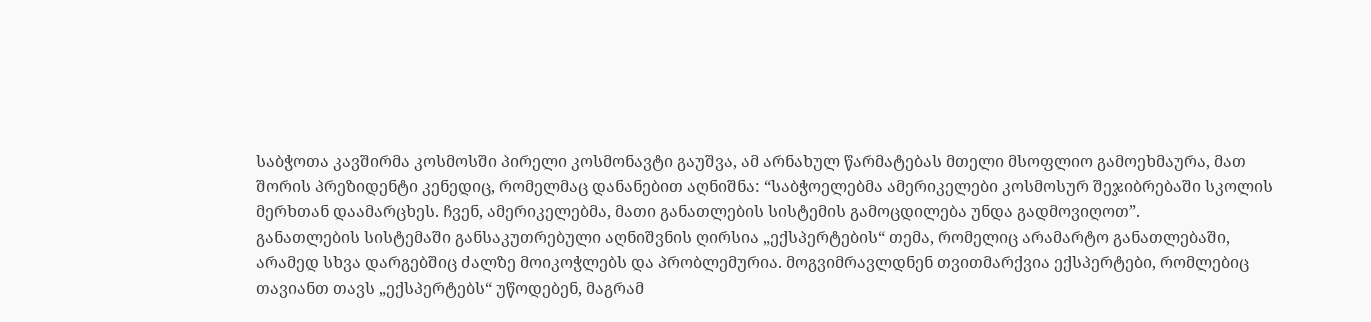საბჭოთა კავშირმა კოსმოსში პირელი კოსმონავტი გაუშვა, ამ არნახულ წარმატებას მთელი მსოფლიო გამოეხმაურა, მათ შორის პრეზიდენტი კენედიც, რომელმაც დანანებით აღნიშნა: “საბჭოელებმა ამერიკელები კოსმოსურ შეჯიბრებაში სკოლის მერხთან დაამარცხეს. ჩვენ, ამერიკელებმა, მათი განათლების სისტემის გამოცდილება უნდა გადმოვიღოთ”.
განათლების სისტემაში განსაკუთრებული აღნიშვნის ღირსია „ექსპერტების“ თემა, რომელიც არამარტო განათლებაში, არამედ სხვა დარგებშიც ძალზე მოიკოჭლებს და პრობლემურია. მოგვიმრავლდნენ თვითმარქვია ექსპერტები, რომლებიც თავიანთ თავს „ექსპერტებს“ უწოდებენ, მაგრამ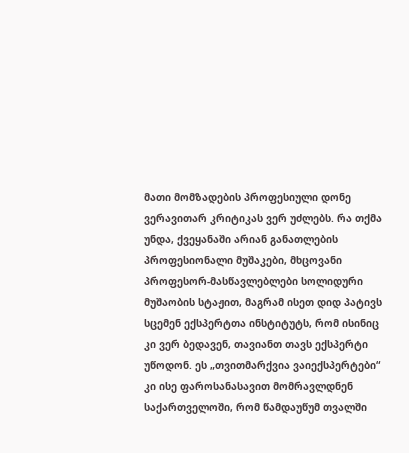მათი მომზადების პროფესიული დონე ვერავითარ კრიტიკას ვერ უძლებს. რა თქმა უნდა, ქვეყანაში არიან განათლების პროფესიონალი მუშაკები, მხცოვანი პროფესორ-მასწავლებლები სოლიდური მუშაობის სტაჟით, მაგრამ ისეთ დიდ პატივს სცემენ ექსპერტთა ინსტიტუტს, რომ ისინიც კი ვერ ბედავენ, თავიანთ თავს ექსპერტი უწოდონ. ეს „თვითმარქვია ვაიექსპერტები“ კი ისე ფაროსანასავით მომრავლდნენ საქართველოში, რომ წამდაუწუმ თვალში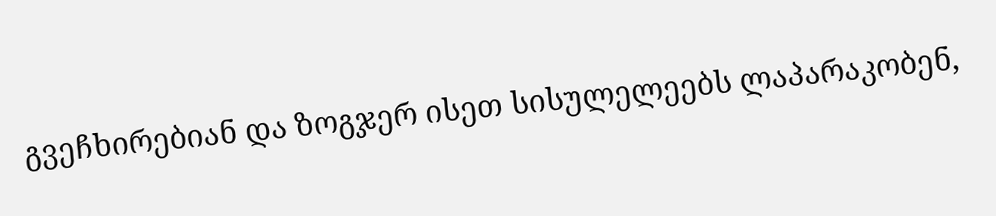გვეჩხირებიან და ზოგჯერ ისეთ სისულელეებს ლაპარაკობენ,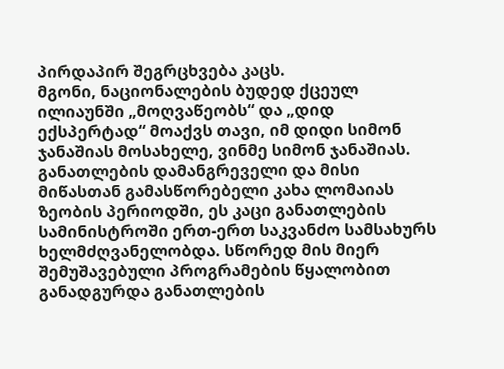პირდაპირ შეგრცხვება კაცს.
მგონი, ნაციონალების ბუდედ ქცეულ ილიაუნში „მოღვაწეობს“ და „დიდ ექსპერტად“ მოაქვს თავი, იმ დიდი სიმონ ჯანაშიას მოსახელე, ვინმე სიმონ ჯანაშიას. განათლების დამანგრეველი და მისი მიწასთან გამასწორებელი კახა ლომაიას ზეობის პერიოდში, ეს კაცი განათლების სამინისტროში ერთ-ერთ საკვანძო სამსახურს ხელმძღვანელობდა. სწორედ მის მიერ შემუშავებული პროგრამების წყალობით განადგურდა განათლების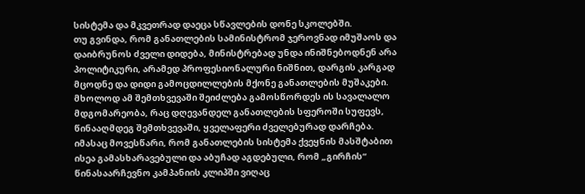სისტემა და მკვეთრად დაეცა სწავლების დონე სკოლებში.
თუ გვინდა, რომ განათლების სამინისტრომ ჯეროვნად იმუშაოს და დაიბრუნოს ძველი დიდება, მინისტრებად უნდა ინიშნებოდნენ არა პოლიტიკური, არამედ პროფესიონალური ნიშნით, დარგის კარგად მცოდნე და დიდი გამოცდილლების მქონე განათლების მუშაკები. მხოლოდ ამ შემთხვევაში შეიძლება გამოსწორდეს ის სავალალო მდგომარეობა, რაც დღევანდელ განათლების სფეროში სუფევს, წინააღმდეგ შემთხვევაში, ყველაფერი ძველებურად დარჩება.
იმასაც მოვესწარი, რომ განათლების სისტემა ქვეყნის მასშტაბით ისეა გამასხარავებული და აბუჩად აგდებული, რომ „გირჩის“ წინასაარჩევნო კამპანიის კლიპში ვიღაც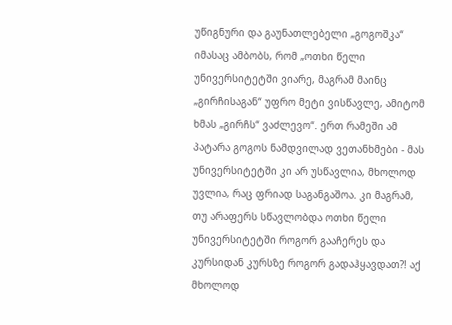უწიგნური და გაუნათლებელი „გოგოშკა“ იმასაც ამბობს, რომ „ოთხი წელი უნივერსიტეტში ვიარე, მაგრამ მაინც „გირჩისაგან“ უფრო მეტი ვისწავლე, ამიტომ ხმას „გირჩს“ ვაძლევო“. ერთ რამეში ამ პატარა გოგოს ნამდვილად ვეთანხმები - მას უნივერსიტეტში კი არ უსწავლია, მხოლოდ უვლია, რაც ფრიად საგანგაშოა. კი მაგრამ, თუ არაფერს სწავლობდა ოთხი წელი უნივერსიტეტში როგორ გააჩერეს და კურსიდან კურსზე როგორ გადაჰყავდათ?! აქ მხოლოდ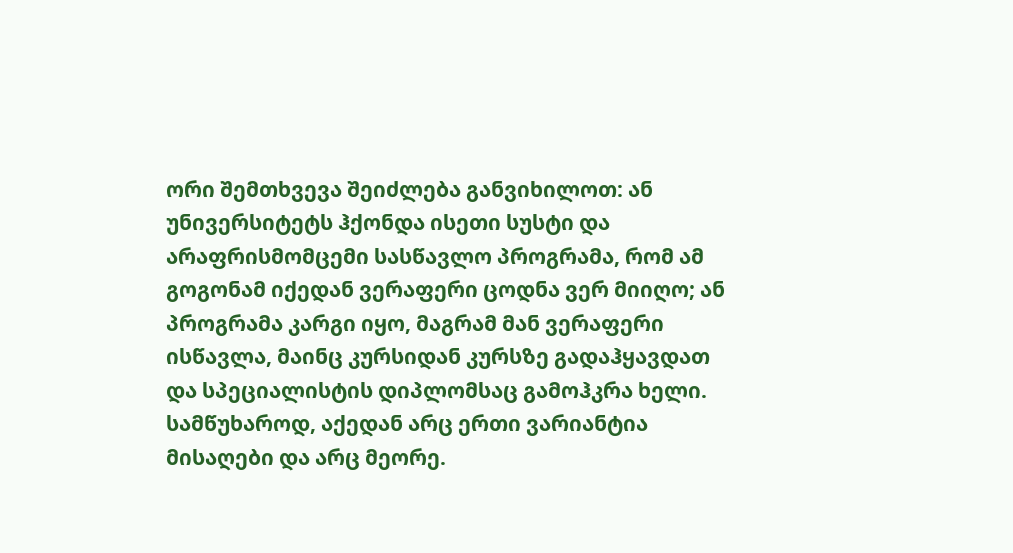ორი შემთხვევა შეიძლება განვიხილოთ: ან უნივერსიტეტს ჰქონდა ისეთი სუსტი და არაფრისმომცემი სასწავლო პროგრამა, რომ ამ გოგონამ იქედან ვერაფერი ცოდნა ვერ მიიღო; ან პროგრამა კარგი იყო, მაგრამ მან ვერაფერი ისწავლა, მაინც კურსიდან კურსზე გადაჰყავდათ და სპეციალისტის დიპლომსაც გამოჰკრა ხელი. სამწუხაროდ, აქედან არც ერთი ვარიანტია მისაღები და არც მეორე.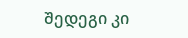შედეგი კი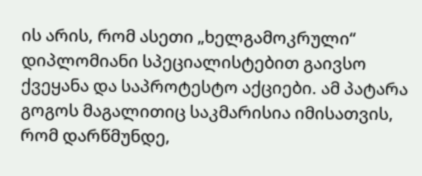ის არის, რომ ასეთი „ხელგამოკრული“ დიპლომიანი სპეციალისტებით გაივსო ქვეყანა და საპროტესტო აქციები. ამ პატარა გოგოს მაგალითიც საკმარისია იმისათვის, რომ დარწმუნდე,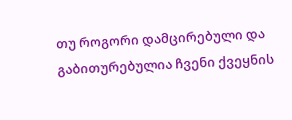თუ როგორი დამცირებული და გაბითურებულია ჩვენი ქვეყნის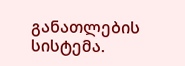განათლების სისტემა.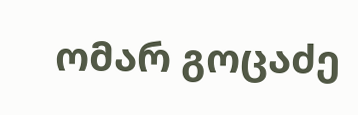ომარ გოცაძე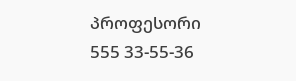პროფესორი
555 33-55-36